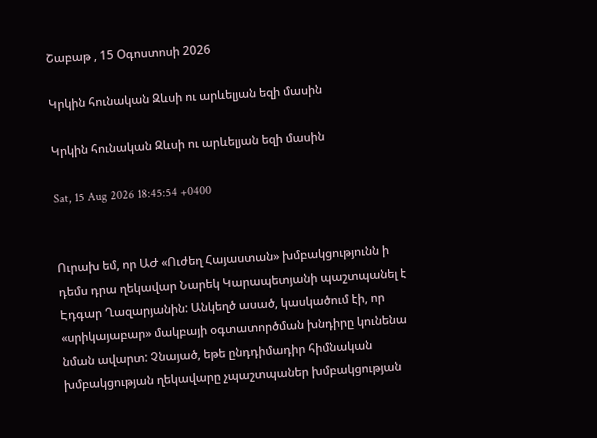Շաբաթ , 15 Օգոստոսի 2026

Կրկին հունական Զևսի ու արևելյան եզի մասին

Կրկին հունական Զևսի ու արևելյան եզի մասին

Sat, 15 Aug 2026 18:45:54 +0400


Ուրախ եմ, որ ԱԺ «Ուժեղ Հայաստան» խմբակցությունն ի դեմս դրա ղեկավար Նարեկ Կարապետյանի պաշտպանել է Էդգար Ղազարյանին: Անկեղծ ասած, կասկածում էի, որ «սրիկայաբար» մակբայի օգտատործման խնդիրը կունենա նման ավարտ: Չնայած, եթե ընդդիմադիր հիմնական խմբակցության ղեկավարը չպաշտպաներ խմբակցության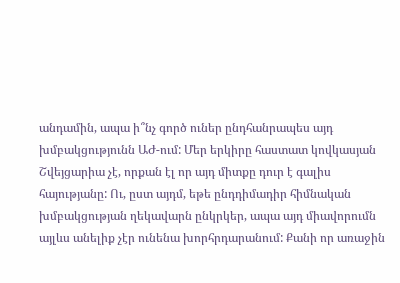անդամին, ապա ի՞նչ գործ ուներ ընդհանրապես այդ խմբակցությունն ԱԺ-ում: Մեր երկիրը հաստատ կովկասյան Շվեյցարիա չէ, որքան էլ որ այդ միտքը դուր է գալիս հայությանը: Ու, ըստ այդմ, եթե ընդդիմադիր հիմնական խմբակցության ղեկավարն ընկրկեր, ապա այդ միավորումն այլևս անելիք չէր ունենա խորհրդարանում: Քանի որ առաջին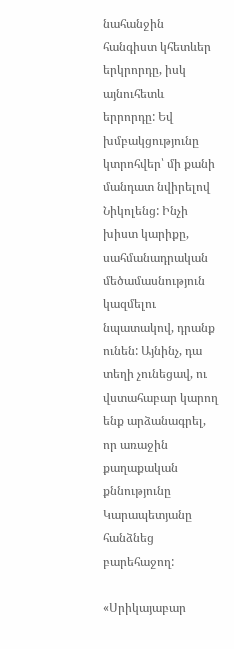նահանջին հանգիստ կհետևեր երկրորդը, իսկ այնուհետև երրորդը: Եվ խմբակցությունը կտրոհվեր՝ մի քանի մանդատ նվիրելով Նիկոլենց: Ինչի խիստ կարիքը, սահմանադրական մեծամասնություն կազմելու նպատակով, դրանք ունեն: Այնինչ, դա տեղի չունեցավ, ու վստահաբար կարող ենք արձանագրել, որ առաջին քաղաքական քննությունը Կարապետյանը հանձնեց բարեհաջող:

«Սրիկայաբար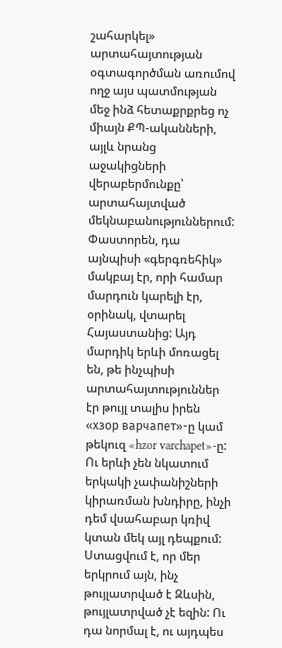շահարկել» արտահայտության օգտագործման առումով ողջ այս պատմության մեջ ինձ հետաքրքրեց ոչ միայն ՔՊ-ականների, այլև նրանց աջակիցների վերաբերմունքը՝ արտահայտված մեկնաբանություններում: Փաստորեն, դա այնպիսի «գերգռեհիկ» մակբայ էր, որի համար մարդուն կարելի էր, օրինակ, վտարել Հայաստանից: Այդ մարդիկ երևի մոռացել են, թե ինչպիսի արտահայտություններ էր թույլ տալիս իրեն «хзор варчапет»-ը կամ թեկուզ «hzor varchapet»-ը: Ու երևի չեն նկատում երկակի չափանիշների կիրառման խնդիրը, ինչի դեմ վսահաբար կռիվ կտան մեկ այլ դեպքում: Ստացվում է, որ մեր երկրում այն, ինչ թույլատրված է Զևսին, թույլատրված չէ եզին: Ու դա նորմալ է, ու այդպես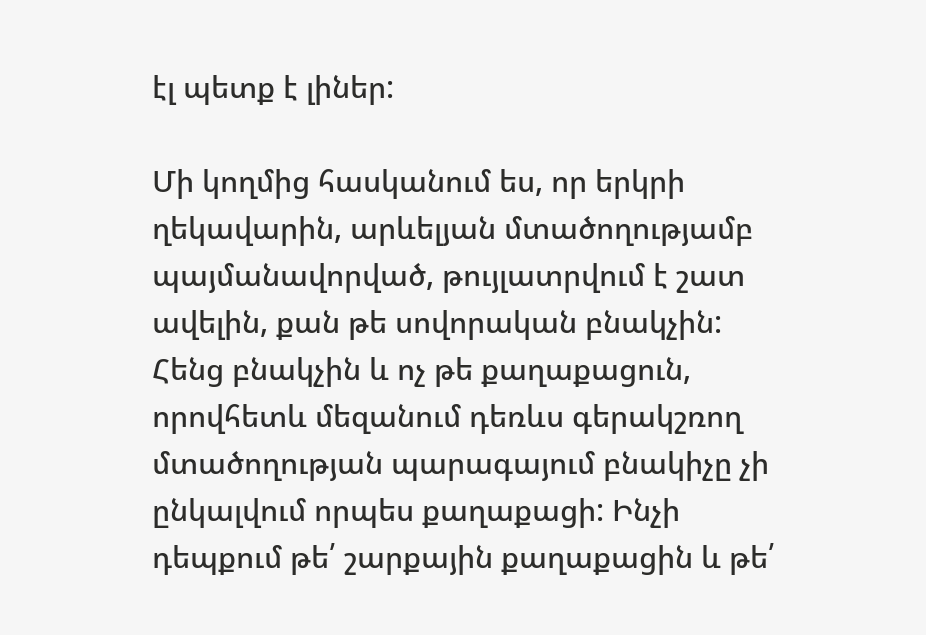էլ պետք է լիներ:

Մի կողմից հասկանում ես, որ երկրի ղեկավարին, արևելյան մտածողությամբ պայմանավորված, թույլատրվում է շատ ավելին, քան թե սովորական բնակչին: Հենց բնակչին և ոչ թե քաղաքացուն, որովհետև մեզանում դեռևս գերակշռող մտածողության պարագայում բնակիչը չի ընկալվում որպես քաղաքացի: Ինչի դեպքում թե՛ շարքային քաղաքացին և թե՛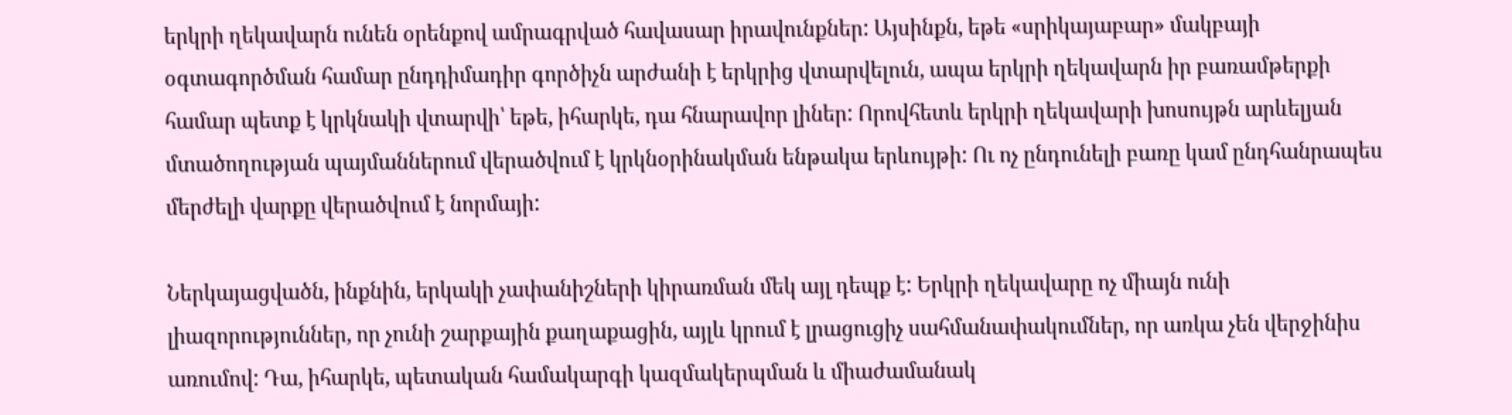երկրի ղեկավարն ունեն օրենքով ամրագրված հավասար իրավունքներ: Այսինքն, եթե «սրիկայաբար» մակբայի օգտագործման համար ընդդիմադիր գործիչն արժանի է երկրից վտարվելուն, ապա երկրի ղեկավարն իր բառամթերքի համար պետք է կրկնակի վտարվի՝ եթե, իհարկե, դա հնարավոր լիներ: Որովհետև երկրի ղեկավարի խոսույթն արևելյան մտածողության պայմաններում վերածվում է կրկնօրինակման ենթակա երևույթի: Ու ոչ ընդունելի բառը կամ ընդհանրապես մերժելի վարքը վերածվում է նորմայի:

Ներկայացվածն, ինքնին, երկակի չափանիշների կիրառման մեկ այլ դեպք է: Երկրի ղեկավարը ոչ միայն ունի լիազորություններ, որ չունի շարքային քաղաքացին, այլև կրում է լրացուցիչ սահմանափակումներ, որ առկա չեն վերջինիս առումով: Դա, իհարկե, պետական համակարգի կազմակերպման և միաժամանակ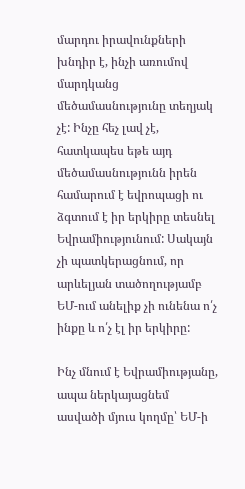մարդու իրավունքների խնդիր է, ինչի առումով մարդկանց մեծամասնությունը տեղյակ չէ: Ինչը հեչ լավ չէ, հատկապես եթե այդ մեծամասնությունն իրեն համարում է եվրոպացի ու ձգտում է իր երկիրը տեսնել Եվրամիությունում: Սակայն չի պատկերացնում, որ արևելյան տածողությամբ ԵՄ-ում անելիք չի ունենա ո՛չ ինքը և ո՛չ էլ իր երկիրը:

Ինչ մնում է Եվրամիությանը, ապա ներկայացնեմ ասվածի մյուս կողմը՝ ԵՄ-ի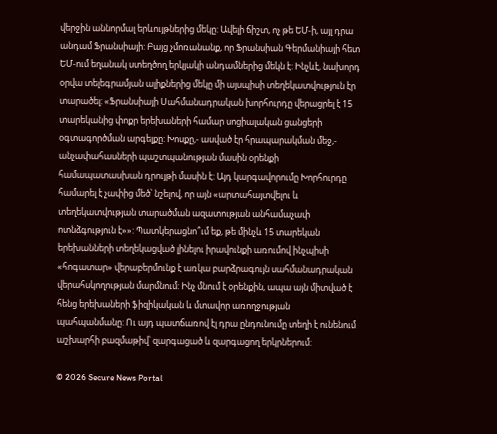վերջին աննորմալ երևույթներից մեկը: Ավելի ճիշտ, ոչ թե ԵՄ-ի, այլ դրա անդամ Ֆրանսիայի: Բայց չմոռանանք, որ Ֆրանսիան Գերմանիայի հետ ԵՄ-ում եղանակ ստեղծող երկյակի անդամներից մեկն է: Ինչևէ, նախորդ օրվա տելեգրամյան ալիքներից մեկը մի այսպիսի տեղեկատվություն էր տարածել: «Ֆրանսիայի Սահմանադրական խորհուրդը վերացրել է 15 տարեկանից փոքր երեխաների համար սոցիալական ցանցերի օգտագործման արգելքը: Խոսքը,- ասված էր հրապարակման մեջ,- անչափահասների պաշտպանության մասին օրենքի համապատասխան դրույթի մասին է: Այդ կարգավորումը Խորհուրդը համարել է չափից մեծ՝ նշելով, որ այն «արտահայտվելու և տեղեկատվության տարածման ազատության անհամաչափ ոտնձգություն է»»: Պատկերացնո՞ւմ եք, թե մինչև 15 տարեկան երեխանների տեղեկացված լինելու իրավունքի առումով ինչպիսի «հոգատար» վերաբերմունք է առկա բարձրագույն սահմանադրական վերահսկողության մարմնում: Ինչ մնում է օրենքին, ապա այն միտված է հենց երեխաների ֆիզիկական և մտավոր առողջության պահպանմանը: Ու այդ պատճառով էլ դրա ընդունումը տեղի է ունենում աշխարհի բազմաթիվ՝ զարգացած և զարգացող երկրներում:

© 2026 Secure News Portal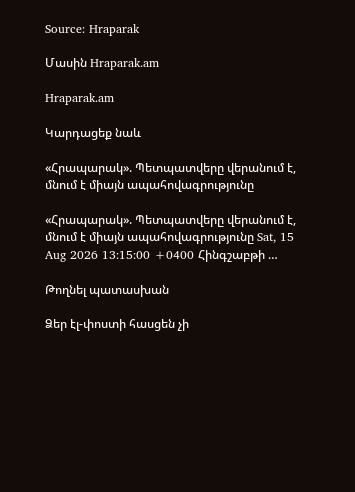Source: Hraparak

Մասին Hraparak.am

Hraparak.am

Կարդացեք նաև

«Հրապարակ». Պետպատվերը վերանում է, մնում է միայն ապահովագրությունը

«Հրապարակ». Պետպատվերը վերանում է, մնում է միայն ապահովագրությունը Sat, 15 Aug 2026 13:15:00 +0400 Հինգշաբթի …

Թողնել պատասխան

Ձեր էլ-փոստի հասցեն չի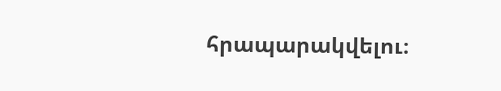հրապարակվելու։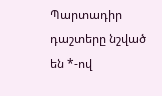Պարտադիր դաշտերը նշված են *-ով